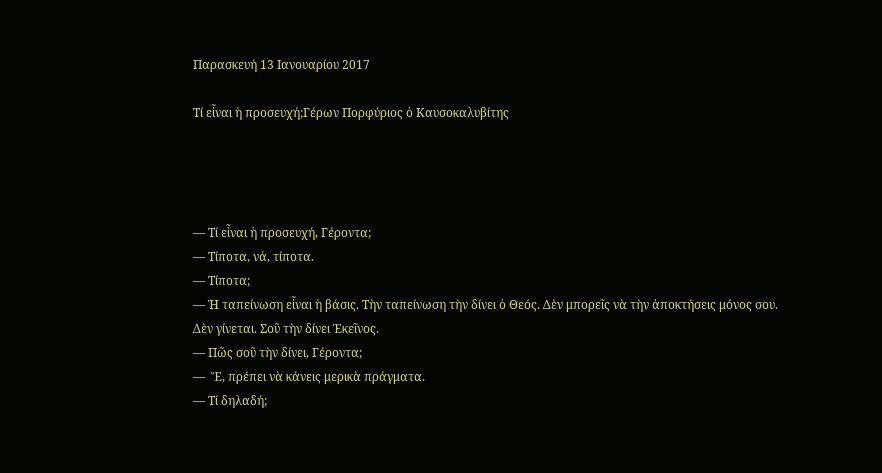Παρασκευή 13 Ιανουαρίου 2017

Τί εἶναι ἡ προσευχή;Γέρων Πορφύριος ὁ Καυσοκαλυβίτης




— Τί εἶναι ἡ προσευχή, Γέροντα;
— Τίποτα, νά, τίποτα.
— Τίποτα;
— Ἡ ταπείνωση εἶναι ἡ βάσις. Τὴν ταπείνωση τὴν δίνει ὁ Θεός. Δὲν μπορεῖς νὰ τὴν ἀποκτήσεις μόνος σου. Δὲν γίνεται. Σοῦ τὴν δίνει Ἐκεῖνος.
— Πῶς σοῦ τὴν δίνει, Γέροντα;
—  Ἔ, πρέπει νὰ κάνεις μερικὰ πράγματα.
— Τί δηλαδή;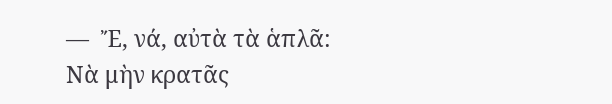—  Ἔ, νά, αὐτὰ τὰ ἁπλᾶ: Νὰ μὴν κρατᾶς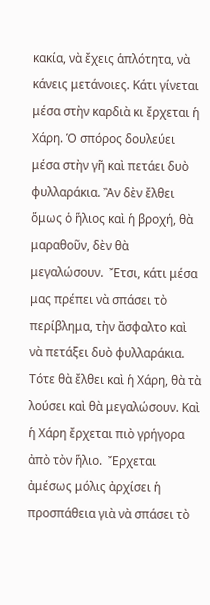κακία, νὰ ἔχεις ἁπλότητα, νὰ κάνεις μετάνοιες. Κάτι γίνεται μέσα στὴν καρδιὰ κι ἔρχεται ἡ Χάρη. Ὁ σπόρος δουλεύει μέσα στὴν γῆ καὶ πετάει δυὸ φυλλαράκια. Ἂν δὲν ἔλθει ὅμως ὁ ἥλιος καὶ ἡ βροχή, θὰ μαραθοῦν, δὲν θὰ μεγαλώσουν.  Ἔτσι, κάτι μέσα μας πρέπει νὰ σπάσει τὸ περίβλημα, τὴν ἄσφαλτο καὶ νὰ πετάξει δυὸ φυλλαράκια. Τότε θὰ ἔλθει καὶ ἡ Χάρη, θὰ τὰ λούσει καὶ θὰ μεγαλώσουν. Καὶ ἡ Χάρη ἔρχεται πιὸ γρήγορα ἀπὸ τὸν ἥλιο.  Ἔρχεται ἀμέσως μόλις ἀρχίσει ἡ προσπάθεια γιὰ νὰ σπάσει τὸ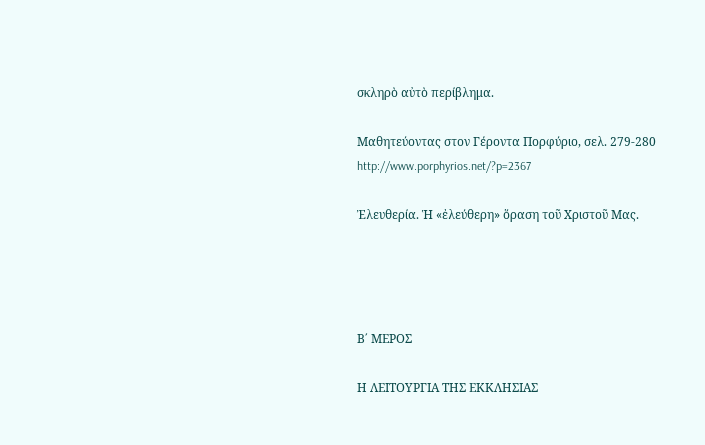σκληρὸ αὐτὸ περίβλημα.

Μαθητεύοντας στον Γέροντα Πορφύριο, σελ. 279-280
http://www.porphyrios.net/?p=2367

Ἐλευθερία. Ἡ «ἐλεύθερη» ὅραση τοῦ Χριστοῦ Μας.




Β΄ ΜΕΡΟΣ

Η ΛΕΙΤΟΥΡΓΙΑ ΤΗΣ ΕΚΚΛΗΣΙΑΣ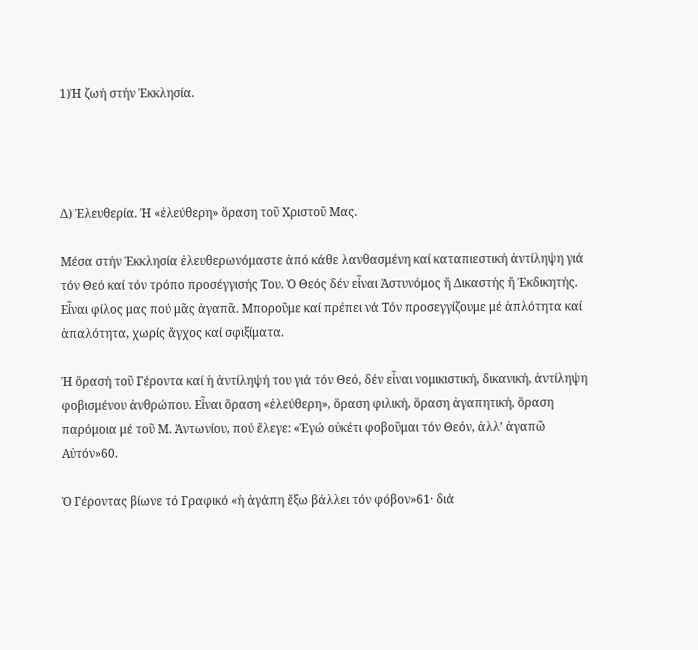1)Ἡ ζωή στήν Ἐκκλησία.




Δ) Ἐλευθερία. Ἡ «ἐλεύθερη» ὅραση τοῦ Χριστοῦ Μας.

Μέσα στήν Ἐκκλησία ἐλευθερωνόμαστε ἀπό κάθε λανθασμένη καί καταπιεστική ἀντίληψη γιά τόν Θεό καί τόν τρόπο προσέγγισής Του. Ὁ Θεός δέν εἶναι Ἀστυνόμος ἤ Δικαστής ἤ Ἐκδικητής. Εἶναι φίλος μας πού μᾶς ἀγαπᾶ. Μποροῦμε καί πρέπει νά Τόν προσεγγίζουμε μέ ἁπλότητα καί ἁπαλότητα, χωρίς ἄγχος καί σφιξίματα.

Ἡ ὅρασή τοῦ Γέροντα καί ἡ ἀντίληψή του γιά τόν Θεό, δέν εἶναι νομικιστική, δικανική, ἀντίληψη φοβισμένου ἀνθρώπου. Εἶναι ὅραση «ἐλεύθερη», ὅραση φιλική, ὅραση ἀγαπητική, ὅραση παρόμοια μέ τοῦ Μ. Ἀντωνίου, πού ἔλεγε: «Ἐγώ οὐκέτι φοβοῦμαι τόν Θεόν, ἀλλ’ ἀγαπῶ Αὐτόν»60.

Ὁ Γέροντας βίωνε τό Γραφικό «ἡ ἀγάπη ἔξω βάλλει τόν φόβον»61· διά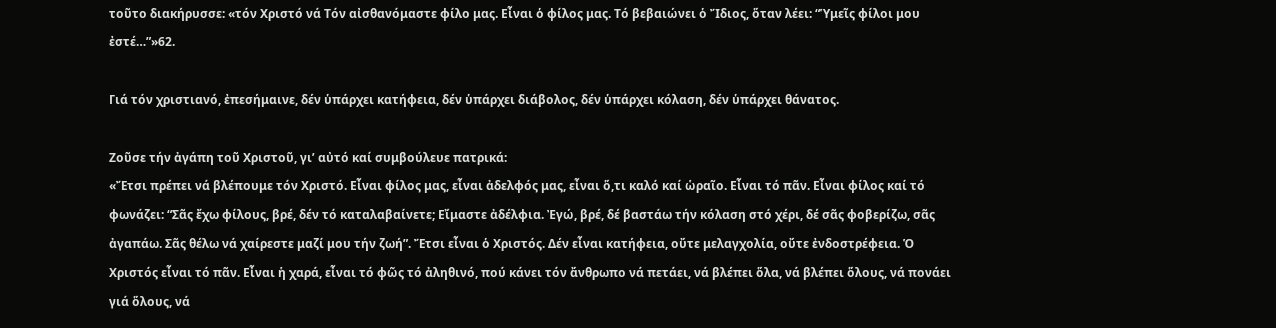τοῦτο διακήρυσσε: «τόν Χριστό νά Τόν αἰσθανόμαστε φίλο μας. Εἶναι ὁ φίλος μας. Τό βεβαιώνει ὁ Ἴδιος, ὅταν λέει: “Ὑμεῖς φίλοι μου ἐστέ…”»62.

Γιά τόν χριστιανό, ἐπεσήμαινε, δέν ὑπάρχει κατήφεια, δέν ὑπάρχει διάβολος, δέν ὑπάρχει κόλαση, δέν ὑπάρχει θάνατος.

Ζοῦσε τήν ἀγάπη τοῦ Χριστοῦ, γι’ αὐτό καί συμβούλευε πατρικά:
«Ἔτσι πρέπει νά βλέπουμε τόν Χριστό. Εἶναι φίλος μας, εἶναι ἀδελφός μας, εἶναι ὅ,τι καλό καί ὡραῖο. Εἶναι τό πᾶν. Εἶναι φίλος καί τό φωνάζει: “Σᾶς ἔχω φίλους, βρέ, δέν τό καταλαβαίνετε; Εἴμαστε ἀδέλφια. Ἐγώ, βρέ, δέ βαστάω τήν κόλαση στό χέρι, δέ σᾶς φοβερίζω, σᾶς ἀγαπάω. Σᾶς θέλω νά χαίρεστε μαζί μου τήν ζωή”. Ἔτσι εἶναι ὁ Χριστός. Δέν εἶναι κατήφεια, οὔτε μελαγχολία, οὔτε ἐνδοστρέφεια. Ὁ Χριστός εἶναι τό πᾶν. Εἶναι ἡ χαρά, εἶναι τό φῶς τό ἀληθινό, πού κάνει τόν ἄνθρωπο νά πετάει, νά βλέπει ὅλα, νά βλέπει ὅλους, νά πονάει γιά ὅλους, νά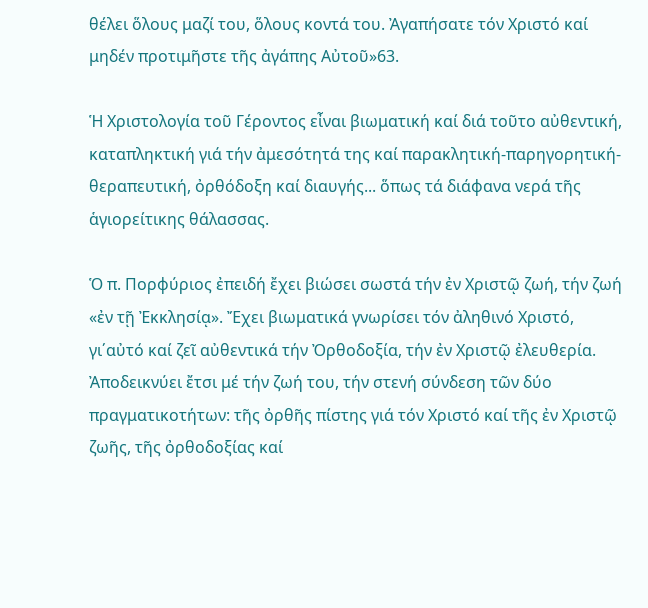θέλει ὅλους μαζί του, ὅλους κοντά του. Ἀγαπήσατε τόν Χριστό καί μηδέν προτιμῆστε τῆς ἀγάπης Αὐτοῦ»63.

Ἡ Χριστολογία τοῦ Γέροντος εἶναι βιωματική καί διά τοῦτο αὐθεντική, καταπληκτική γιά τήν ἀμεσότητά της καί παρακλητική-παρηγορητική-θεραπευτική, ὀρθόδοξη καί διαυγής... ὅπως τά διάφανα νερά τῆς ἁγιορείτικης θάλασσας.

Ὁ π. Πορφύριος ἐπειδή ἔχει βιώσει σωστά τήν ἐν Χριστῷ ζωή, τήν ζωή «ἐν τῇ Ἐκκλησίᾳ». Ἔχει βιωματικά γνωρίσει τόν ἀληθινό Χριστό, γι΄αὐτό καί ζεῖ αὐθεντικά τήν Ὀρθοδοξία, τήν ἐν Χριστῷ ἐλευθερία. Ἀποδεικνύει ἔτσι μέ τήν ζωή του, τήν στενή σύνδεση τῶν δύο πραγματικοτήτων: τῆς ὀρθῆς πίστης γιά τόν Χριστό καί τῆς ἐν Χριστῷ ζωῆς, τῆς ὀρθοδοξίας καί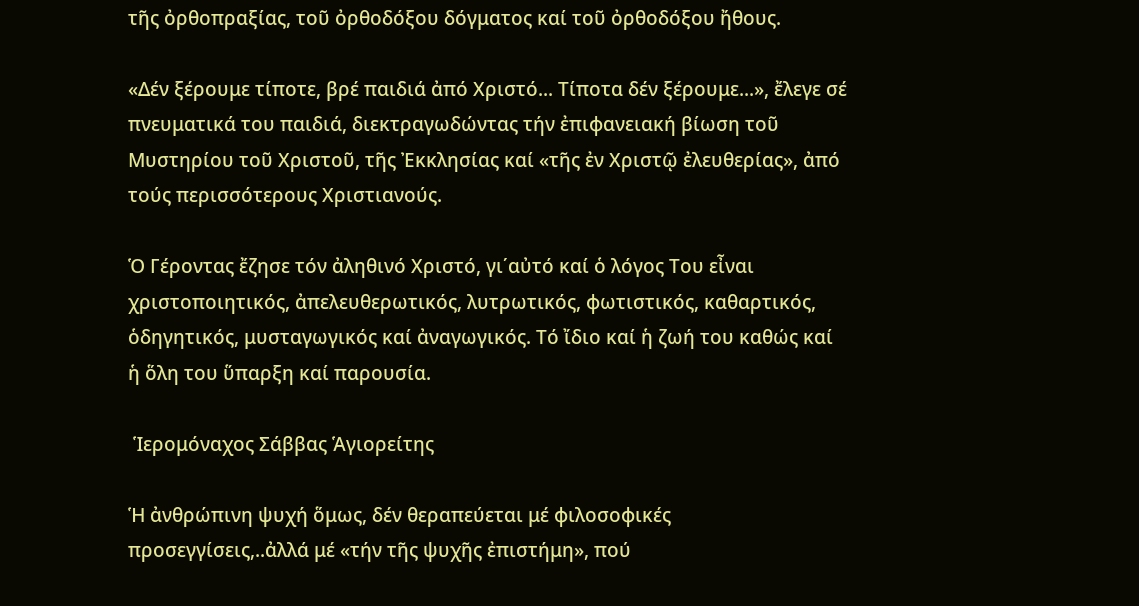τῆς ὀρθοπραξίας, τοῦ ὀρθοδόξου δόγματος καί τοῦ ὀρθοδόξου ἤθους.

«Δέν ξέρουμε τίποτε, βρέ παιδιά ἀπό Χριστό... Τίποτα δέν ξέρουμε...», ἔλεγε σέ πνευματικά του παιδιά, διεκτραγωδώντας τήν ἐπιφανειακή βίωση τοῦ Μυστηρίου τοῦ Χριστοῦ, τῆς Ἐκκλησίας καί «τῆς ἐν Χριστῷ ἐλευθερίας», ἀπό τούς περισσότερους Χριστιανούς.

Ὁ Γέροντας ἔζησε τόν ἀληθινό Χριστό, γι΄αὐτό καί ὁ λόγος Του εἶναι χριστοποιητικός, ἀπελευθερωτικός, λυτρωτικός, φωτιστικός, καθαρτικός, ὁδηγητικός, μυσταγωγικός καί ἀναγωγικός. Τό ἴδιο καί ἡ ζωή του καθώς καί ἡ ὅλη του ὕπαρξη καί παρουσία.

 Ἱερομόναχος Σάββας Ἁγιορείτης

Ἡ ἀνθρώπινη ψυχή ὅμως, δέν θεραπεύεται μέ φιλοσοφικές προσεγγίσεις,..ἀλλά μέ «τήν τῆς ψυχῆς ἐπιστήμη», πού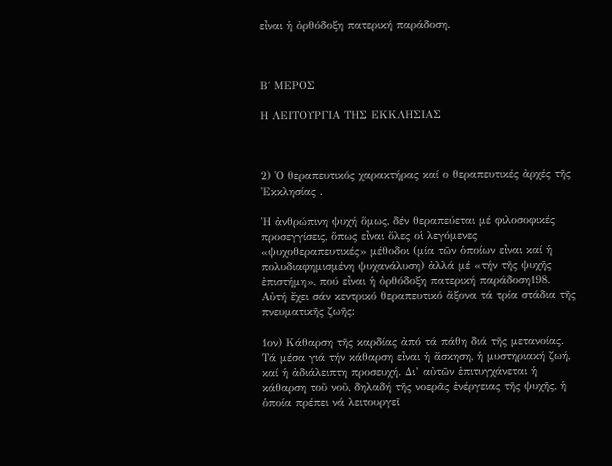εἶναι ἡ ὀρθόδοξη πατερική παράδοση.



Β΄ ΜΕΡΟΣ

Η ΛΕΙΤΟΥΡΓΙΑ ΤΗΣ ΕΚΚΛΗΣΙΑΣ



2) Ὁ θεραπευτικός χαρακτήρας καί ο θεραπευτικές ἀρχές τῆς Ἐκκλησίας .

Ἡ ἀνθρώπινη ψυχή ὅμως, δέν θεραπεύεται μέ φιλοσοφικές προσεγγίσεις, ὅπως εἶναι ὅλες οἱ λεγόμενες «ψυχοθεραπευτικές» μέθοδοι (μία τῶν ὁποίων εἶναι καί ἡ πολυδιαφημισμένη ψυχανάλυση) ἀλλά μέ «τήν τῆς ψυχῆς ἐπιστήμη», πού εἶναι ἡ ὀρθόδοξη πατερική παράδοση198. Αὐτή ἔχει σάν κεντρικό θεραπευτικό ἄξονα τά τρία στάδια τῆς πνευματικῆς ζωῆς:

1ον) Κάθαρση τῆς καρδίας ἀπό τά πάθη διά τῆς μετανοίας. Τά μέσα γιά τήν κάθαρση εἶναι ἡ ἄσκηση, ἡ μυστηριακή ζωή, καί ἡ ἀδιάλειπτη προσευχή. Δι’ αὐτῶν ἐπιτυγχάνεται ἡ κάθαρση τοῦ νοῦ, δηλαδή τῆς νοερᾶς ἐνέργειας τῆς ψυχῆς, ἡ ὁποία πρέπει νά λειτουργεῖ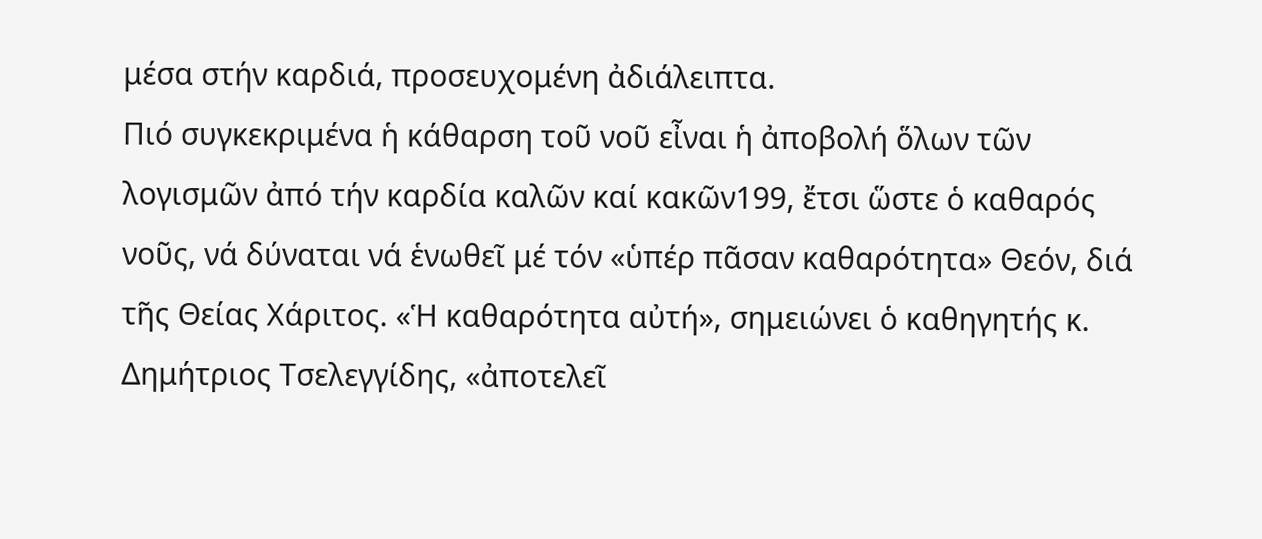μέσα στήν καρδιά, προσευχομένη ἀδιάλειπτα.
Πιό συγκεκριμένα ἡ κάθαρση τοῦ νοῦ εἶναι ἡ ἀποβολή ὅλων τῶν λογισμῶν ἀπό τήν καρδία καλῶν καί κακῶν199, ἔτσι ὥστε ὁ καθαρός νοῦς, νά δύναται νά ἑνωθεῖ μέ τόν «ὑπέρ πᾶσαν καθαρότητα» Θεόν, διά τῆς Θείας Χάριτος. «Ἡ καθαρότητα αὐτή», σημειώνει ὁ καθηγητής κ. Δημήτριος Τσελεγγίδης, «ἀποτελεῖ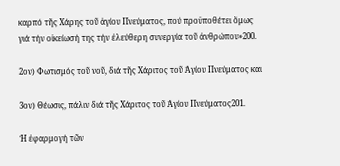καρπό τῆς Χάρης τοῦ ἁγίου Πνεύματος, πού προϋποθέτει ὅμως γιά τήν οἰκείωσή της τήν ἐλεύθερη συνεργία τοῦ ἀνθρώπου»200.

2ον) Φωτισμός τοῦ νοῦ, διά τῆς Χάριτος τοῦ Ἁγίου Πνεύματος και

3ον) Θέωσις, πάλιν διά τῆς Χάριτος τοῦ Ἁγίου Πνεύματος201.

Ἡ ἐφαρμογή τῶν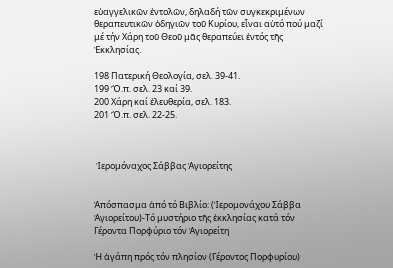εὐαγγελικῶν ἐντολῶν, δηλαδή τῶν συγκεκριμένων θεραπευτικῶν ὁδηγιῶν τοῦ Κυρίου, εἶναι αὐτό πού μαζί μέ τήν Χάρη τοῦ Θεοῦ μᾶς θεραπεύει ἐντός τῆς Ἐκκλησίας.

198 Πατερική Θεολογία, σελ. 39-41.
199 Ὅ.π. σελ. 23 καί 39.
200 Χάρη καί ἐλευθερία, σελ. 183.
201 Ὅ.π. σελ. 22-25.



 Ἱερομόναχος Σάββας Ἁγιορείτης


Ἀπόσπασμα ἀπό τό Βιβλίο: (Ἱερομονάχου Σάββα Ἁγιορείτου)-Τό μυστήριο τῆς ἐκκλησίας κατά τόν Γέροντα Πορφύριο τόν Ἁγιορείτη

Ἡ ἀγάπη πρός τόν πλησίον (Γέροντος Πορφυρίου)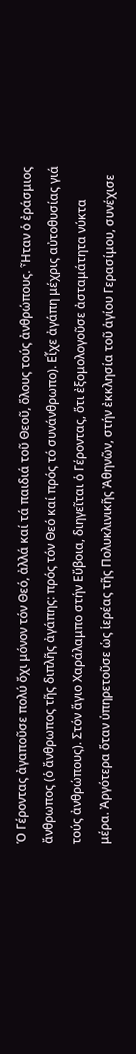Ὁ Γέροντας ἀγαποῦσε πολύ ὄχι μόνον τόν Θεό, ἀλλά καί τά παιδιά τοῦ Θεοῦ, ὅλους τούς ἀνθρώπους. Ἦταν ὁ ἐράσμιος ἄνθρωπος (ὁ ἄνθρωπος τῆς διπλῆς ἀγάπης: πρός τόν Θεό καί πρός τό συνάνθρωπο). Εἶχε ἀγάπη μέχρις αὐτοθυσίας γιά τούς ἀνθρώπους). Στόν ἅγιο Χαράλαμπο στήν Εὔβοια, διηγεῖται ὁ Γέροντας, ὅτι ἐξομολογοῦσε ἀσταμάτητα νύκτα μέρα. Ἀργότερα ὅταν ὑπηρετοῦσε ὡς ἱερέας τῆς Πολυκλινικῆς Ἀθηνῶν, στήν ἐκκλησία τοῦ ἁγίου Γερασίμου, συνέχισε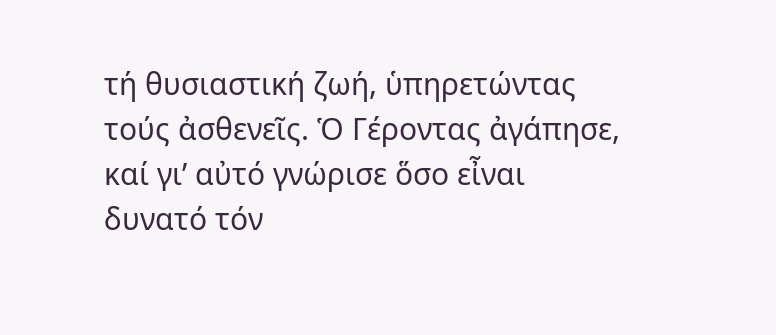τή θυσιαστική ζωή, ὑπηρετώντας τούς ἀσθενεῖς. Ὁ Γέροντας ἀγάπησε, καί γι’ αὐτό γνώρισε ὅσο εἶναι δυνατό τόν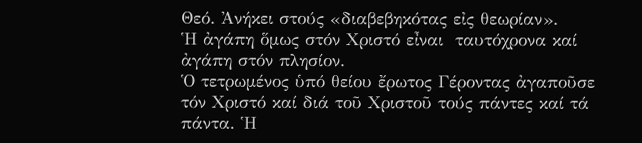Θεό. Ἀνήκει στούς «διαβεβηκότας εἰς θεωρίαν».
Ἡ ἀγάπη ὅμως στόν Χριστό εἶναι  ταυτόχρονα καί ἀγάπη στόν πλησίον.
Ὁ τετρωμένος ὑπό θείου ἔρωτος Γέροντας ἀγαποῦσε τόν Χριστό καί διά τοῦ Χριστοῦ τούς πάντες καί τά πάντα. Ἡ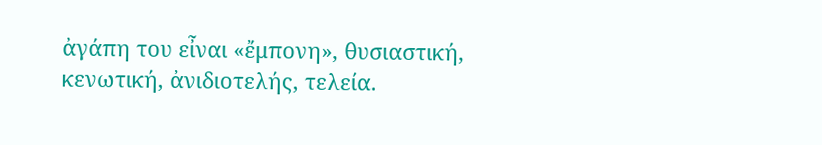ἀγάπη του εἶναι «ἔμπονη», θυσιαστική, κενωτική, ἀνιδιοτελής, τελεία.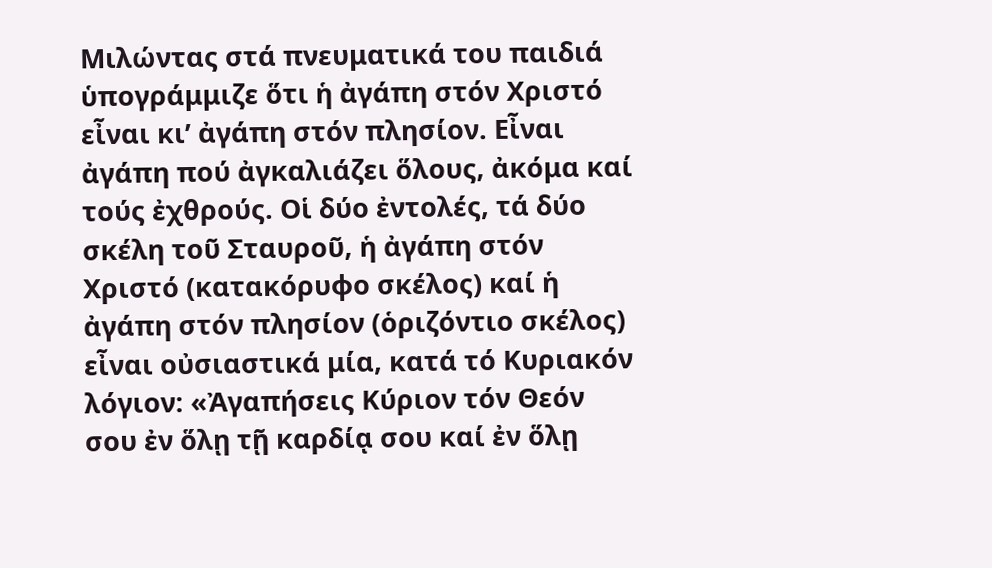Μιλώντας στά πνευματικά του παιδιά ὑπογράμμιζε ὅτι ἡ ἀγάπη στόν Χριστό εἶναι κι’ ἀγάπη στόν πλησίον. Εἶναι ἀγάπη πού ἀγκαλιάζει ὅλους, ἀκόμα καί τούς ἐχθρούς. Οἱ δύο ἐντολές, τά δύο σκέλη τοῦ Σταυροῦ, ἡ ἀγάπη στόν Χριστό (κατακόρυφο σκέλος) καί ἡ ἀγάπη στόν πλησίον (ὁριζόντιο σκέλος) εἶναι οὐσιαστικά μία, κατά τό Κυριακόν λόγιον: «Ἀγαπήσεις Κύριον τόν Θεόν σου ἐν ὅλῃ τῇ καρδίᾳ σου καί ἐν ὅλῃ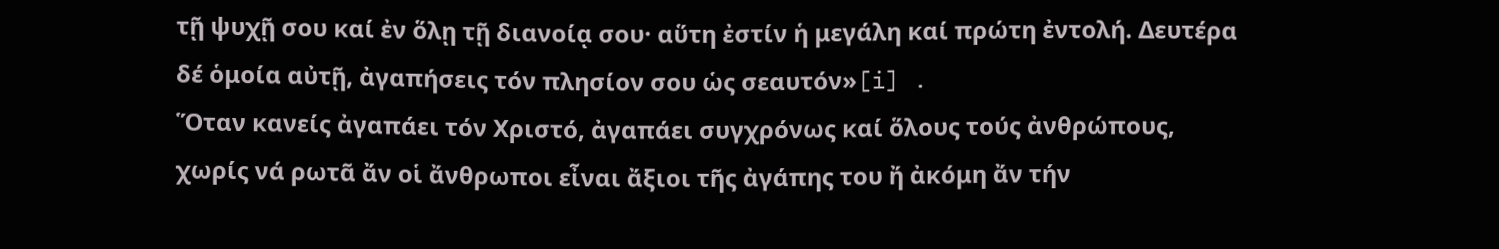τῇ ψυχῇ σου καί ἐν ὅλῃ τῇ διανοίᾳ σου· αὕτη ἐστίν ἡ μεγάλη καί πρώτη ἐντολή. Δευτέρα δέ ὁμοία αὐτῇ, ἀγαπήσεις τόν πλησίον σου ὡς σεαυτόν»[i] .
Ὅταν κανείς ἀγαπάει τόν Χριστό, ἀγαπάει συγχρόνως καί ὅλους τούς ἀνθρώπους, χωρίς νά ρωτᾶ ἄν οἱ ἄνθρωποι εἶναι ἄξιοι τῆς ἀγάπης του ἤ ἀκόμη ἄν τήν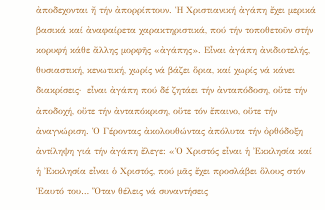ἀποδεχονται ἤ τήν ἀπορρίπτουν. Ἡ Χριστιανική ἀγάπη ἔχει μερικά βασικά καί ἀναφαίρετα χαρακτηριστικά, πού τήν τοποθετοῦν στήν κορυφή κάθε ἄλλης μορφῆς «ἀγάπης». Εἶναι ἀγάπη ἀνιδιοτελής, θυσιαστική, κενωτική, χωρίς νά βάζει ὅρια, καί χωρίς νά κάνει διακρίσεις·  εἶναι ἀγάπη πού δέ ζητάει τήν ἀνταπόδοση, οὔτε τήν ἀποδοχή, οὔτε τήν ἀνταπόκριση, οὔτε τόν ἔπαινο, οὔτε τήν ἀναγνώριση. Ὁ Γέροντας ἀκολουθώντας ἀπόλυτα τήν ὀρθόδοξη ἀντίληψη γιά τήν ἀγάπη ἔλεγε: «Ὁ Χριστός εἶναι ἡ Ἐκκλησία καί ἡ Ἐκκλησία εἶναι ὁ Χριστός, πού μᾶς ἔχει προσλάβει ὅλους στόν Ἑαυτό του… Ὅταν θέλεις νά συναντήσεις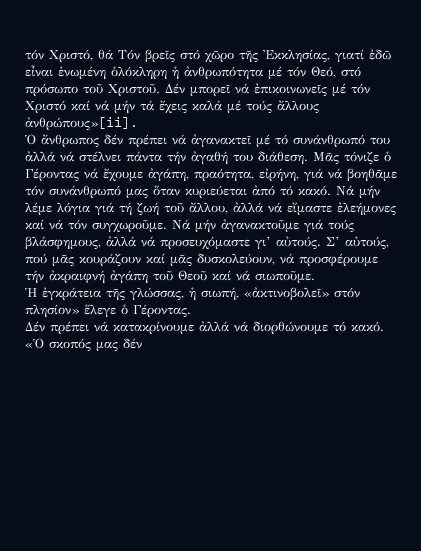τόν Χριστό, θά Τόν βρεῖς στό χῶρο τῆς Ἐκκλησίας, γιατί ἐδῶ εἶναι ἑνωμένη ὁλόκληρη ἡ ἀνθρωπότητα μέ τόν Θεό, στό πρόσωπο τοῦ Χριστοῦ. Δέν μπορεῖ νά ἐπικοινωνεῖς μέ τόν Χριστό καί νά μήν τά ἔχεις καλά μέ τούς ἄλλους ἀνθρώπους»[ii].
Ὁ ἄνθρωπος δέν πρέπει νά ἀγανακτεῖ μέ τό συνάνθρωπό του ἀλλά νά στέλνει πάντα τήν ἀγαθή του διάθεση. Μᾶς τόνιζε ὁ Γέροντας νά ἔχουμε ἀγάπη, πραότητα, εἰρήνη, γιά νά βοηθᾶμε τόν συνάνθρωπό μας ὅταν κυριεύεται ἀπό τό κακό. Νά μήν λέμε λόγια γιά τή ζωή τοῦ ἄλλου, ἀλλά νά εἴμαστε ἐλεήμονες καί νά τόν συγχωροῦμε. Νά μήν ἀγανακτοῦμε γιά τούς βλάσφημους, ἀλλά νά προσευχόμαστε γι’ αὐτούς. Σ’ αὐτούς, πού μᾶς κουράζουν καί μᾶς δυσκολεύουν, νά προσφέρουμε τήν ἀκραιφνή ἀγάπη τοῦ Θεοῦ καί νά σιωποῦμε.
Ἡ ἐγκράτεια τῆς γλώσσας, ἡ σιωπή, «ἀκτινοβολεῖ» στόν πλησίον» ἕλεγε ὁ Γέροντας.
Δέν πρέπει νά κατακρίνουμε ἀλλά νά διορθώνουμε τό κακό. «Ὁ σκοπός μας δέν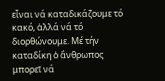εἶναι νά καταδικάζουμε τό κακό, ἀλλά νά τό διορθώνουμε. Μέ τήν καταδίκη ὁ ἄνθρωπος μπορεῖ νά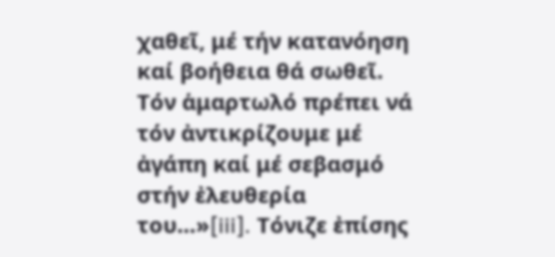χαθεῖ, μέ τήν κατανόηση καί βοήθεια θά σωθεῖ. Τόν ἁμαρτωλό πρέπει νά τόν ἀντικρίζουμε μέ ἀγάπη καί μέ σεβασμό στήν ἐλευθερία του…»[iii]. Τόνιζε ἐπίσης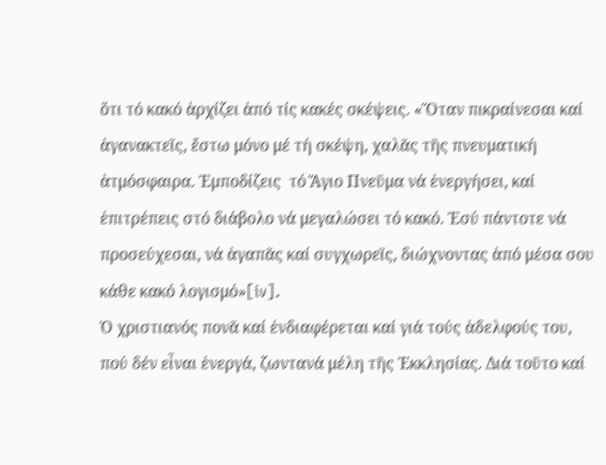ὅτι τό κακό ἀρχίζει ἀπό τίς κακές σκέψεις. «Ὅταν πικραίνεσαι καί ἀγανακτεῖς, ἔστω μόνο μέ τή σκέψη, χαλᾶς τῆς πνευματική ἀτμόσφαιρα. Ἐμποδίζεις  τό Ἅγιο Πνεῦμα νά ἐνεργήσει, καί ἐπιτρέπεις στό διάβολο νά μεγαλώσει τό κακό. Ἐσύ πάντοτε νά προσεύχεσαι, νά ἀγαπᾶς καί συγχωρεῖς, διώχνοντας ἀπό μέσα σου κάθε κακό λογισμό»[iv].
Ὁ χριστιανός πονᾶ καί ἐνδιαφέρεται καί γιά τούς ἀδελφούς του, πού δέν εἶναι ἐνεργά, ζωντανά μέλη τῆς Ἐκκλησίας. Διά τοῦτο καί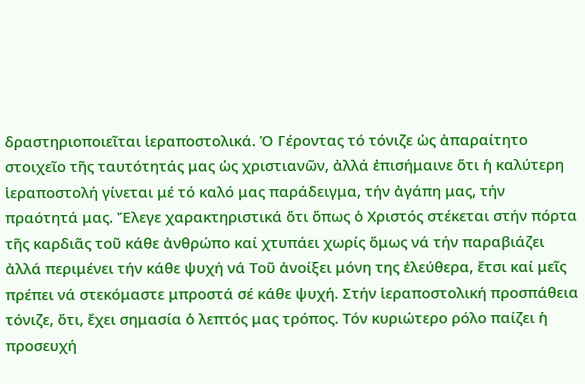δραστηριοποιεῖται ἱεραποστολικά. Ὁ Γέροντας τό τόνιζε ὡς ἀπαραίτητο στοιχεῖο τῆς ταυτότητάς μας ὡς χριστιανῶν, ἀλλά ἐπισήμαινε ὅτι ἡ καλύτερη ἱεραποστολή γίνεται μέ τό καλό μας παράδειγμα, τήν ἀγάπη μας, τήν πραότητά μας. Ἔλεγε χαρακτηριστικά ὅτι ὅπως ὁ Χριστός στέκεται στήν πόρτα τῆς καρδιᾶς τοῦ κάθε ἀνθρώπο καί χτυπάει χωρίς ὅμως νά τήν παραβιάζει ἀλλά περιμένει τήν κάθε ψυχή νά Τοῦ ἀνοίξει μόνη της ἐλεύθερα, ἔτσι καί μεῖς πρέπει νά στεκόμαστε μπροστά σέ κάθε ψυχή. Στήν ἱεραποστολική προσπάθεια τόνιζε, ὅτι, ἔχει σημασία ὁ λεπτός μας τρόπος. Τόν κυριώτερο ρόλο παίζει ἡ προσευχή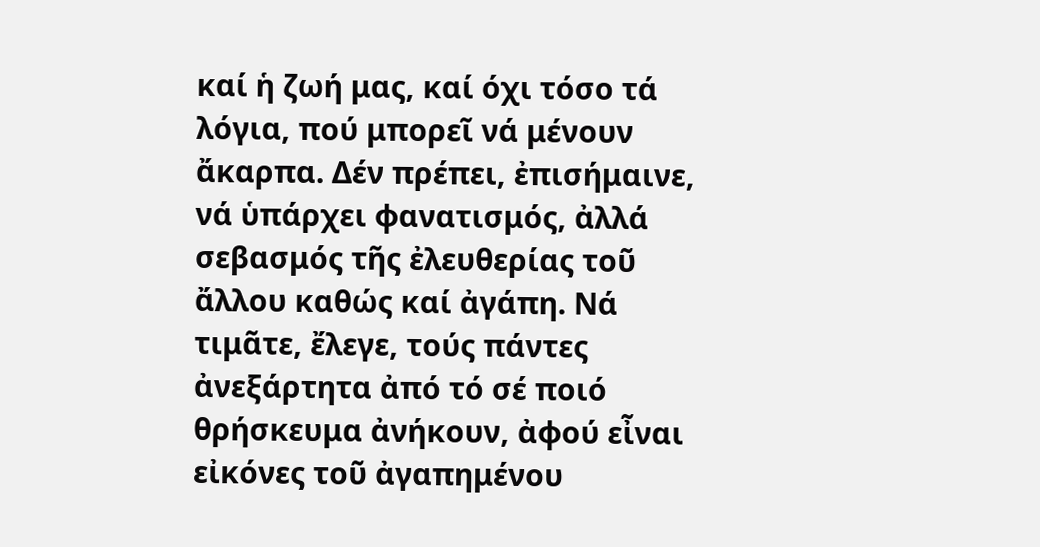καί ἡ ζωή μας, καί όχι τόσο τά λόγια, πού μπορεῖ νά μένουν ἄκαρπα. Δέν πρέπει, ἐπισήμαινε, νά ὑπάρχει φανατισμός, ἀλλά σεβασμός τῆς ἐλευθερίας τοῦ ἄλλου καθώς καί ἀγάπη. Νά τιμᾶτε, ἔλεγε, τούς πάντες ἀνεξάρτητα ἀπό τό σέ ποιό θρήσκευμα ἀνήκουν, ἀφού εἶναι εἰκόνες τοῦ ἀγαπημένου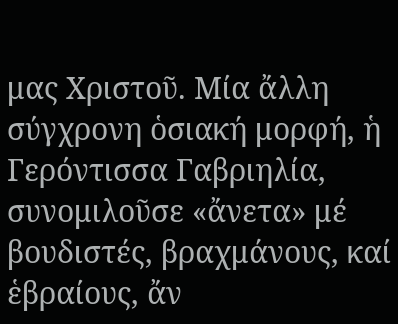μας Χριστοῦ. Μία ἄλλη σύγχρονη ὁσιακή μορφή, ἡ Γερόντισσα Γαβριηλία, συνομιλοῦσε «ἄνετα» μέ βουδιστές, βραχμάνους, καί ἑβραίους, ἄν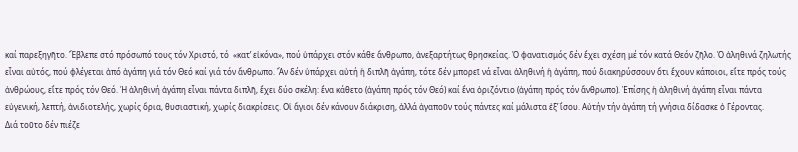καί παρεξηγῆτο. Ἔβλεπε στό πρόσωπό τους τόν Χριστό, τό  «κατ’ εἰκόνα», πού ὑπάρχει στόν κάθε ἄνθρωπο, ἀνεξαρτήτως θρησκείας. Ὁ φανατισμός δέν ἔχει σχέση μέ τόν κατά Θεόν ζῆλο. Ὁ ἀληθινά ζηλωτής εἶναι αὐτός, πού φλέγεται ἀπό ἀγάπη γιά τόν Θεό καί γιά τόν ἄνθρωπο. Ἄν δέν ὑπάρχει αὐτή ἡ διπλῆ ἀγάπη, τότε δέν μπορεῖ νά εἶναι ἀληθινή ἡ ἀγάπη, πού διακηρύσσουν ὅτι ἔχουν κάποιοι, εἴτε πρός τούς ἀνθρώους, εἴτε πρός τόν Θεό. Ἡ ἀληθινή ἀγάπη εἶναι πάντα διπλῆ, ἔχει δύο σκέλη: ἕνα κάθετο (ἀγάπη πρός τόν Θεό) καί ἕνα ὁριζόντιο (ἀγάπη πρός τόν ἄνθρωπο). Ἐπίσης ἡ ἀληθινή ἀγάπη εἶναι πάντα εὐγενική, λεπτή, ἀνιδιοτελής, χωρίς ὅρια, θυσιαστική, χωρίς διακρίσεις. Οἱ ἅγιοι δέν κάνουν διάκριση, ἀλλά ἀγαποῦν τούς πάντες καί μάλιστα ἐξ’ ἴσου. Αὐτήν τήν ἀγάπη τή γνήσια δίδασκε ὁ Γέροντας.
Διά τοῦτο δέν πιέζε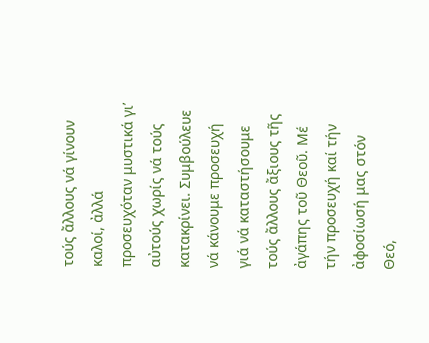τούς ἄλλους νά γίνουν καλοί, ἀλλά προσευχόταν μυστικά γι’ αὐτούς χωρίς νά τούς κατακρίνει. Συμβούλευε νά κάνουμε προσευχή γιά νά καταστήσουμε τούς ἄλλους ἄξιους τῆς ἀγάπης τοῦ Θεοῦ. Μέ τήν προσευχή καί τήν ἀφοσίωσή μας στόν Θεό,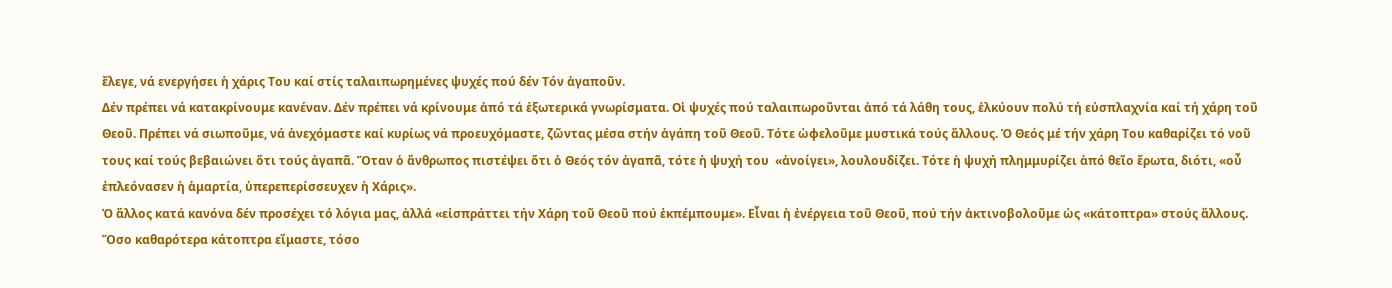ἔλεγε, νά ενεργήσει ἡ χάρις Του καί στίς ταλαιπωρημένες ψυχές πού δέν Τόν ἀγαποῦν.
Δέν πρέπει νά κατακρίνουμε κανέναν. Δέν πρέπει νά κρίνουμε ἀπό τά ἐξωτερικά γνωρίσματα. Οἱ ψυχές πού ταλαιπωροῦνται ἀπό τά λάθη τους, ἑλκύουν πολύ τή εὐσπλαχνία καί τή χάρη τοῦ Θεοῦ. Πρέπει νά σιωποῦμε, νά ἀνεχόμαστε καί κυρίως νά προευχόμαστε, ζῶντας μέσα στήν ἀγάπη τοῦ Θεοῦ. Τότε ὠφελοῦμε μυστικά τούς ἄλλους. Ὁ Θεός μέ τήν χάρη Του καθαρίζει τό νοῦ τους καί τούς βεβαιώνει ὅτι τούς ἀγαπᾶ. Ὅταν ὁ ἄνθρωπος πιστέψει ὅτι ὁ Θεός τόν ἀγαπᾶ, τότε ἡ ψυχή του  «ἀνοίγει», λουλουδίζει. Τότε ἡ ψυχή πλημμυρίζει ἀπό θεῖο ἔρωτα, διότι, «οὗ ἐπλεόνασεν ἡ ἁμαρτία, ὑπερεπερίσσευχεν ἡ Χάρις».
Ὁ ἄλλος κατά κανόνα δέν προσέχει τό λόγια μας, ἀλλά «εἰσπράττει τήν Χάρη τοῦ Θεοῦ πού ἐκπέμπουμε». Εἶναι ἡ ἐνέργεια τοῦ Θεοῦ, πού τήν ἀκτινοβολοῦμε ὡς «κάτοπτρα» στούς ἄλλους. Ὅσο καθαρότερα κάτοπτρα εἴμαστε, τόσο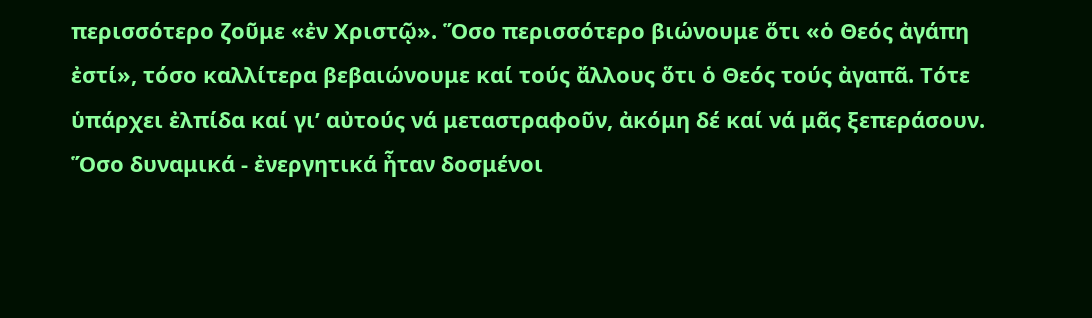περισσότερο ζοῦμε «ἐν Χριστῷ». Ὅσο περισσότερο βιώνουμε ὅτι «ὁ Θεός ἀγάπη ἐστί», τόσο καλλίτερα βεβαιώνουμε καί τούς ἄλλους ὅτι ὁ Θεός τούς ἀγαπᾶ. Τότε ὑπάρχει ἐλπίδα καί γι’ αὐτούς νά μεταστραφοῦν, ἀκόμη δέ καί νά μᾶς ξεπεράσουν. Ὅσο δυναμικά - ἐνεργητικά ἦταν δοσμένοι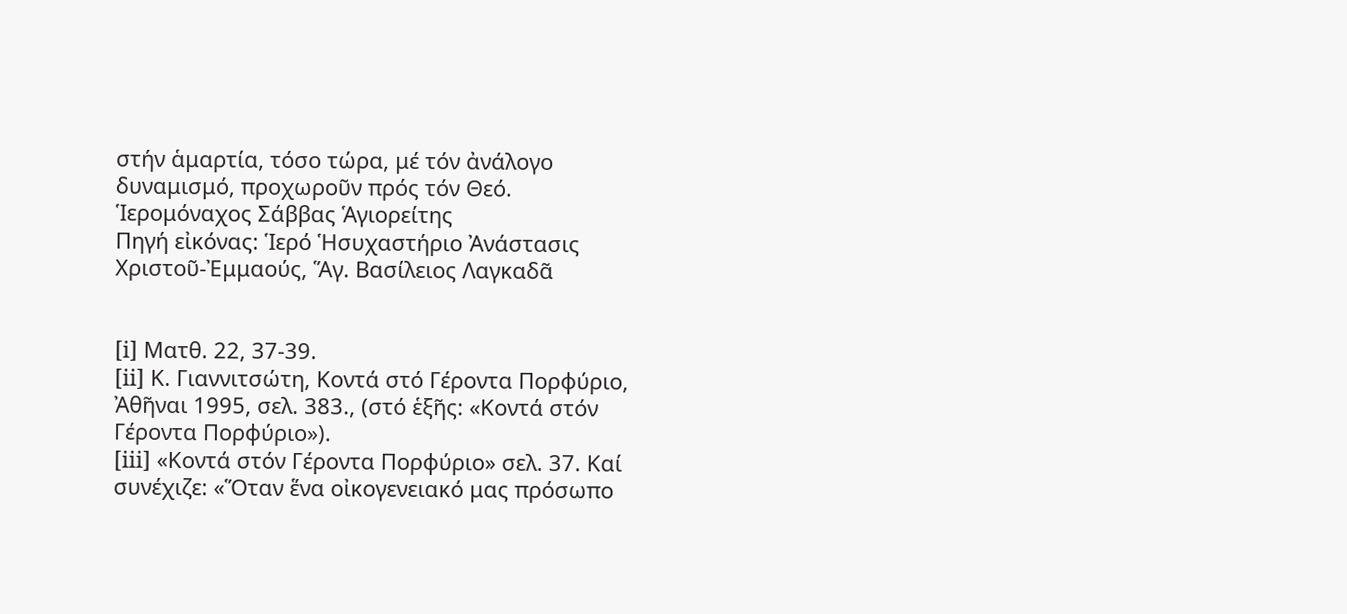στήν ἁμαρτία, τόσο τώρα, μέ τόν ἀνάλογο δυναμισμό, προχωροῦν πρός τόν Θεό.
Ἱερομόναχος Σάββας Ἁγιορείτης
Πηγή εἰκόνας: Ἱερό Ἡσυχαστήριο Ἀνάστασις Χριστοῦ-Ἐμμαούς, Ἅγ. Βασίλειος Λαγκαδᾶ


[i] Ματθ. 22, 37-39.
[ii] Κ. Γιαννιτσώτη, Κοντά στό Γέροντα Πορφύριο, Ἀθῆναι 1995, σελ. 383., (στό ἑξῆς: «Κοντά στόν Γέροντα Πορφύριο»).
[iii] «Κοντά στόν Γέροντα Πορφύριο» σελ. 37. Καί συνέχιζε: «Ὅταν ἕνα οἰκογενειακό μας πρόσωπο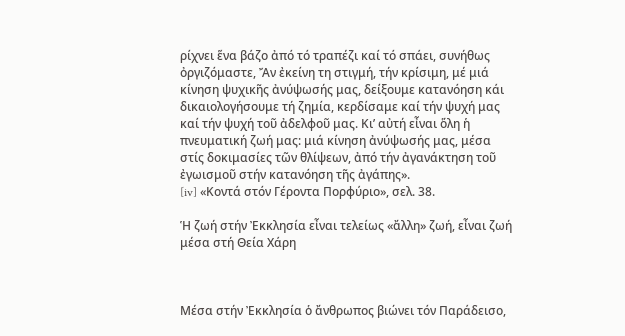ρίχνει ἕνα βάζο ἀπό τό τραπέζι καί τό σπάει, συνήθως ὀργιζόμαστε, Ἄν ἐκείνη τη στιγμή, τήν κρίσιμη, μέ μιά κίνηση ψυχικῆς ἀνύψωσής μας, δείξουμε κατανόηση κάι δικαιολογήσουμε τή ζημία, κερδίσαμε καί τήν ψυχή μας καί τήν ψυχή τοῦ ἀδελφοῦ μας. Κι’ αὐτή εἶναι ὅλη ἡ πνευματική ζωή μας: μιά κίνηση ἀνύψωσής μας, μέσα στίς δοκιμασίες τῶν θλίψεων, ἀπό τήν ἀγανάκτηση τοῦ ἐγωισμοῦ στήν κατανόηση τῆς ἀγάπης».
[iv] «Κοντά στόν Γέροντα Πορφύριο», σελ. 38.

Ἡ ζωή στήν Ἐκκλησία εἶναι τελείως «ἄλλη» ζωή, εἶναι ζωή μέσα στή Θεία Χάρη



Μέσα στήν Ἐκκλησία ὁ ἄνθρωπος βιώνει τόν Παράδεισο,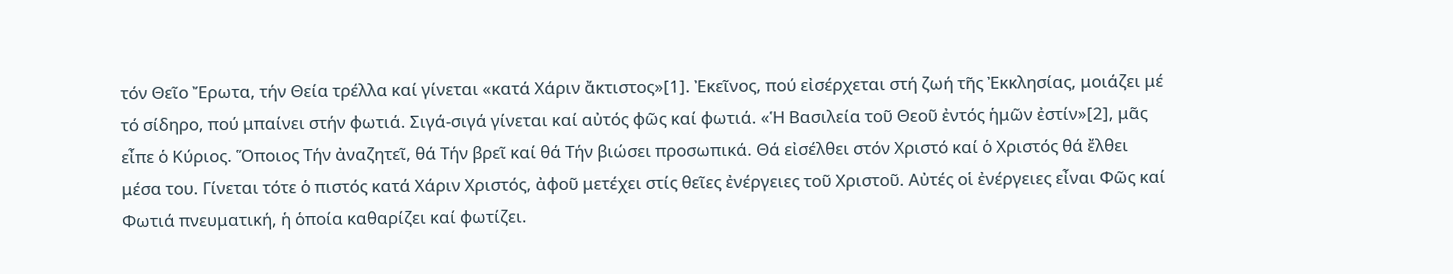τόν Θεῖο Ἔρωτα, τήν Θεία τρέλλα καί γίνεται «κατά Χάριν ἄκτιστος»[1]. Ἐκεῖνος, πού εἰσέρχεται στή ζωή τῆς Ἐκκλησίας, μοιάζει μέ τό σίδηρο, πού μπαίνει στήν φωτιά. Σιγά-σιγά γίνεται καί αὐτός φῶς καί φωτιά. «Ἡ Βασιλεία τοῦ Θεοῦ ἐντός ἡμῶν ἐστίν»[2], μᾶς εἶπε ὁ Κύριος. Ὅποιος Τήν ἀναζητεῖ, θά Τήν βρεῖ καί θά Τήν βιώσει προσωπικά. Θά εἰσέλθει στόν Χριστό καί ὁ Χριστός θά ἔλθει μέσα του. Γίνεται τότε ὁ πιστός κατά Χάριν Χριστός, ἀφοῦ μετέχει στίς θεῖες ἐνέργειες τοῦ Χριστοῦ. Αὐτές οἱ ἐνέργειες εἶναι Φῶς καί Φωτιά πνευματική, ἡ ὁποία καθαρίζει καί φωτίζει.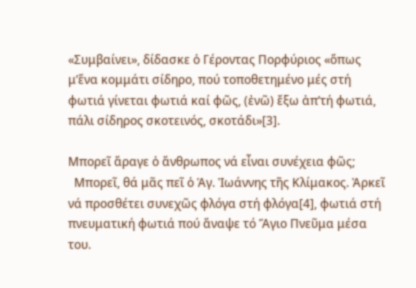«Συμβαίνει», δίδασκε ὁ Γέροντας Πορφύριος «ὅπως μ’ἕνα κομμάτι σίδηρο, πού τοποθετημένο μές στή φωτιά γίνεται φωτιά καί φῶς, (ἐνῶ) ἔξω ἀπ’τή φωτιά, πάλι σίδηρος σκοτεινός, σκοτάδι»[3].

Μπορεῖ ἄραγε ὁ ἄνθρωπος νά εἶναι συνέχεια φῶς;
  Μπορεῖ, θά μᾶς πεῖ ὁ Ἁγ. Ἰωάννης τῆς Κλίμακος. Ἀρκεῖ νά προσθέτει συνεχῶς φλόγα στή φλόγα[4], φωτιά στή πνευματική φωτιά πού ἄναψε τό Ἅγιο Πνεῦμα μέσα του.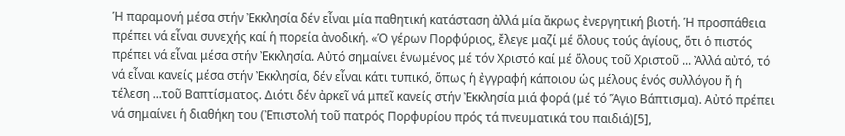Ἡ παραμονή μέσα στήν Ἐκκλησία δέν εἶναι μία παθητική κατάσταση ἀλλά μία ἄκρως ἐνεργητική βιοτή. Ἡ προσπάθεια πρέπει νά εἶναι συνεχής καί ἡ πορεία ἀνοδική. «Ὁ γέρων Πορφύριος, ἔλεγε μαζί μέ ὅλους τούς ἁγίους, ὅτι ὁ πιστός πρέπει νά εἶναι μέσα στήν Ἐκκλησία. Αὐτό σημαίνει ἑνωμένος μέ τόν Χριστό καί μέ ὅλους τοῦ Χριστοῦ ... Ἀλλά αὐτό, τό νά εἶναι κανείς μέσα στήν Ἐκκλησία, δέν εἶναι κάτι τυπικό, ὅπως ἡ ἐγγραφή κάποιου ὡς μέλους ἑνός συλλόγου ἤ ἡ τέλεση ...τοῦ Βαπτίσματος. Διότι δέν ἀρκεῖ νά μπεῖ κανείς στήν Ἐκκλησία μιά φορά (μέ τό Ἅγιο Βάπτισμα). Αὐτό πρέπει νά σημαίνει ἡ διαθήκη του (Ἐπιστολή τοῦ πατρός Πορφυρίου πρός τά πνευματικά του παιδιά)[5],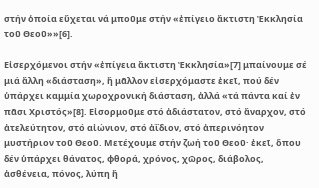στήν ὁποία εὔχεται νά μποῦμε στήν «ἐπίγειο ἄκτιστη Ἐκκλησία τοῦ Θεοῦ»»[6].

Εἰσερχόμενοι στήν «ἐπίγεια ἄκτιστη Ἐκκλησία»[7] μπαίνουμε σέ μιά ἄλλη «διάσταση», ἤ μᾶλλον εἰσερχόμαστε ἐκεῖ, πού δέν ὑπάρχει καμμία χωροχρονική διάσταση, ἀλλά «τά πάντα καί ἐν πᾶσι Χριστός»[8]. Εἰσορμοῦμε στό ἀδιάστατον, στό ἄναρχον, στό ἀτελεύτητον, στό αἰώνιον, στό ἀΐδιον, στό ἀπερινόητον μυστήριον τοῦ Θεοῦ. Μετέχουμε στήν ζωή τοῦ Θεοῦ· ἐκεῖ, ὅπου δέν ὑπάρχει θάνατος, φθορά, χρόνος, χῶρος, διάβολος, ἀσθένεια, πόνος, λύπη ἤ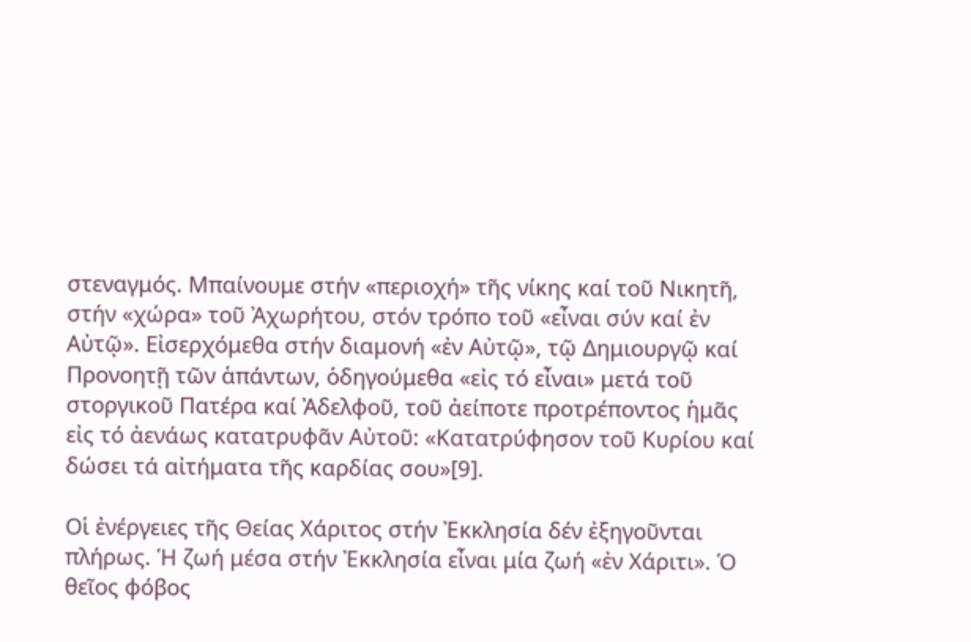στεναγμός. Μπαίνουμε στήν «περιοχή» τῆς νίκης καί τοῦ Νικητῆ, στήν «χώρα» τοῦ Ἀχωρήτου, στόν τρόπο τοῦ «εἶναι σύν καί ἐν Αὐτῷ». Εἰσερχόμεθα στήν διαμονή «ἐν Αὐτῷ», τῷ Δημιουργῷ καί Προνοητῇ τῶν ἁπάντων, ὁδηγούμεθα «εἰς τό εἶναι» μετά τοῦ στοργικοῦ Πατέρα καί Ἀδελφοῦ, τοῦ ἀείποτε προτρέποντος ἡμᾶς εἰς τό ἀενάως κατατρυφᾶν Αὐτοῦ: «Κατατρύφησον τοῦ Κυρίου καί δώσει τά αἰτήματα τῆς καρδίας σου»[9].

Οἱ ἐνέργειες τῆς Θείας Χάριτος στήν Ἐκκλησία δέν ἐξηγοῦνται πλήρως. Ἡ ζωή μέσα στήν Ἐκκλησία εἶναι μία ζωή «ἐν Χάριτι». Ὁ θεῖος φόβος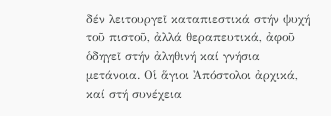δέν λειτουργεῖ καταπιεστικά στήν ψυχή τοῦ πιστοῦ, ἀλλά θεραπευτικά, ἀφοῦ ὁδηγεῖ στήν ἀληθινή καί γνήσια μετάνοια. Οἱ ἅγιοι Ἀπόστολοι ἀρχικά, καί στή συνέχεια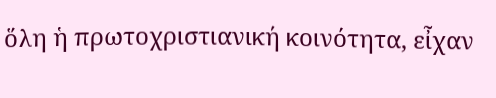ὅλη ἡ πρωτοχριστιανική κοινότητα, εἶχαν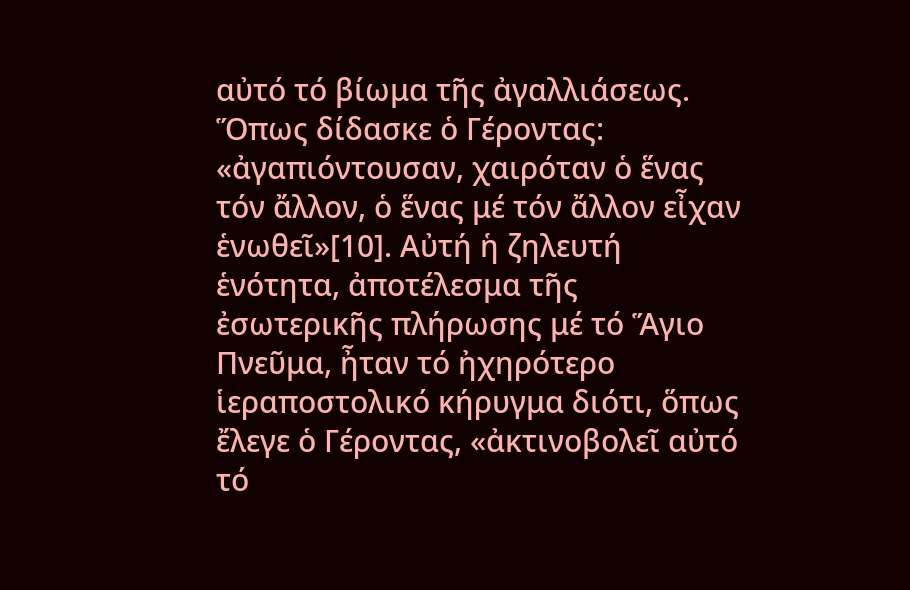αὐτό τό βίωμα τῆς ἀγαλλιάσεως. Ὅπως δίδασκε ὁ Γέροντας: «ἀγαπιόντουσαν, χαιρόταν ὁ ἕνας τόν ἄλλον, ὁ ἕνας μέ τόν ἄλλον εἶχαν ἑνωθεῖ»[10]. Αὐτή ἡ ζηλευτή ἑνότητα, ἀποτέλεσμα τῆς ἐσωτερικῆς πλήρωσης μέ τό Ἅγιο Πνεῦμα, ἦταν τό ἠχηρότερο ἱεραποστολικό κήρυγμα διότι, ὅπως ἔλεγε ὁ Γέροντας, «ἀκτινοβολεῖ αὐτό τό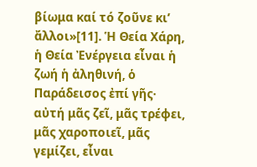βίωμα καί τό ζοῦνε κι’ ἄλλοι»[11]. Ἡ Θεία Χάρη, ἡ Θεία Ἐνέργεια εἶναι ἡ ζωή ἡ ἀληθινή, ὁ Παράδεισος ἐπί γῆς· αὐτή μᾶς ζεῖ, μᾶς τρέφει, μᾶς χαροποιεῖ, μᾶς γεμίζει, εἶναι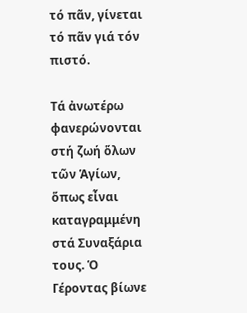τό πᾶν, γίνεται τό πᾶν γιά τόν πιστό.

Τά ἀνωτέρω φανερώνονται στή ζωή ὅλων τῶν Ἁγίων, ὅπως εἶναι καταγραμμένη στά Συναξάρια τους. Ὁ Γέροντας βίωνε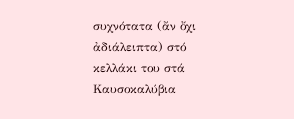συχνότατα (ἄν ὄχι ἀδιάλειπτα) στό κελλάκι του στά Καυσοκαλύβια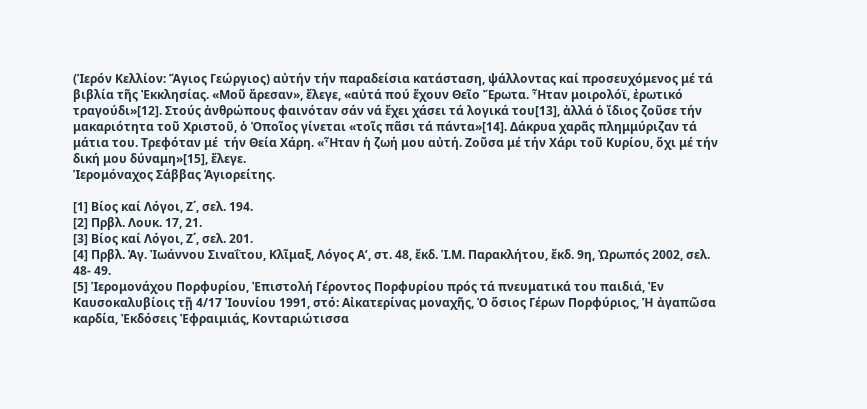(Ἱερόν Κελλίον: Ἅγιος Γεώργιος) αὐτήν τήν παραδείσια κατάσταση, ψάλλοντας καί προσευχόμενος μέ τά βιβλία τῆς Ἐκκλησίας. «Μοῦ ἄρεσαν», ἔλεγε, «αὐτά πού ἔχουν Θεῖο Ἔρωτα. Ἦταν μοιρολόϊ, ἐρωτικό τραγούδι»[12]. Στούς ἀνθρώπους φαινόταν σάν νά ἔχει χάσει τά λογικά του[13], ἀλλά ὁ ἴδιος ζοῦσε τήν μακαριότητα τοῦ Χριστοῦ, ὁ Ὁποῖος γίνεται «τοῖς πᾶσι τά πάντα»[14]. Δάκρυα χαρᾶς πλημμύριζαν τά μάτια του. Τρεφόταν μέ  τήν Θεία Χάρη. «Ἦταν ἡ ζωή μου αὐτή. Ζοῦσα μέ τήν Χάρι τοῦ Κυρίου, ὄχι μέ τήν δική μου δύναμη»[15], ἔλεγε.
Ἱερομόναχος Σάββας Ἁγιορείτης.

[1] Βίος καί Λόγοι, Ζ΄, σελ. 194.
[2] Πρβλ. Λουκ. 17, 21.
[3] Βίος καί Λόγοι, Ζ΄, σελ. 201.
[4] Πρβλ. Ἁγ. Ἰωάννου Σιναΐτου, Κλῖμαξ, Λόγος Α’, στ. 48, ἔκδ. Ἱ.Μ. Παρακλήτου, ἔκδ. 9η, Ὠρωπός 2002, σελ. 48- 49.
[5] Ἱερομονάχου Πορφυρίου, Ἐπιστολή Γέροντος Πορφυρίου πρός τά πνευματικά του παιδιά, Ἐν Καυσοκαλυβίοις τῇ 4/17 Ἰουνίου 1991, στό: Αἰκατερίνας μοναχῆς, Ὁ ὅσιος Γέρων Πορφύριος, Ἡ ἀγαπῶσα καρδία, Ἐκδόσεις Ἐφραιμιάς, Κονταριώτισσα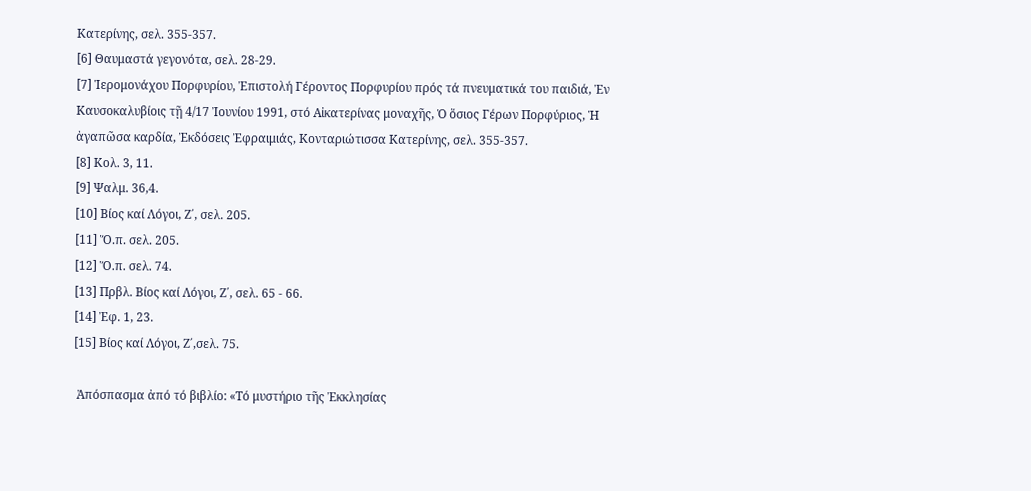Κατερίνης, σελ. 355-357.
[6] Θαυμαστά γεγονότα, σελ. 28-29.
[7] Ἱερομονάχου Πορφυρίου, Ἐπιστολή Γέροντος Πορφυρίου πρός τά πνευματικά του παιδιά, Ἐν Καυσοκαλυβίοις τῇ 4/17 Ἰουνίου 1991, στό Αἰκατερίνας μοναχῆς, Ὁ ὅσιος Γέρων Πορφύριος, Ἡ ἀγαπῶσα καρδία, Ἐκδόσεις Ἐφραιμιάς, Κονταριώτισσα Κατερίνης, σελ. 355-357.
[8] Κολ. 3, 11.
[9] Ψαλμ. 36,4.
[10] Βίος καί Λόγοι, Ζ΄, σελ. 205.
[11] Ὅ.π. σελ. 205.
[12] Ὅ.π. σελ. 74.
[13] Πρβλ. Βίος καί Λόγοι, Ζ΄, σελ. 65 - 66.
[14] Ἐφ. 1, 23.
[15] Βίος καί Λόγοι, Ζ΄,σελ. 75.

 Ἀπόσπασμα ἀπό τό βιβλίο: «Τό μυστήριο τῆς Ἐκκλησίας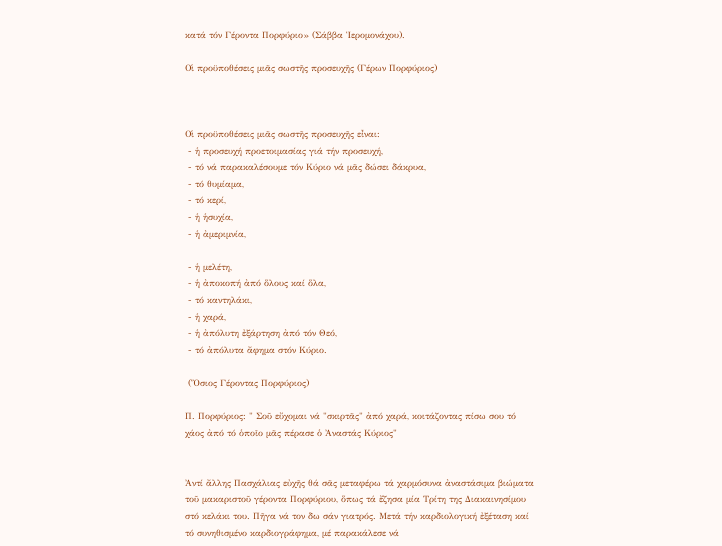κατά τόν Γέροντα Πορφύριο» (Σάββα Ἱερομονάχου).

Οἱ προϋποθέσεις μιᾶς σωστῆς προσευχῆς (Γέρων Πορφύριος)



Οἱ προϋποθέσεις μιᾶς σωστῆς προσευχῆς εἶναι:
 - ἡ προσευχή προετοιμασίας γιά τήν προσευχή,
 - τό νά παρακαλέσουμε τόν Κύριο νά μᾶς δώσει δάκρυα,
 - τό θυμίαμα,
 - τό κερί,
 - ἡ ἡσυχία,
 - ἡ ἀμεριμνία,

 - ἡ μελέτη,
 - ἡ ἀποκοπή ἀπό ὅλους καί ὅλα,
 - τό καντηλάκι,
 - ἡ χαρά,
 - ἡ ἀπόλυτη ἐξάρτηση ἀπό τόν Θεό,
 - τό ἀπόλυτα ἄφημα στόν Κύριο.

 (Ὅσιος Γέροντας Πορφύριος)

Π. Πορφύριος: " Σοῦ εὔχομαι νά "σκιρτᾶς" ἀπό χαρά, κοιτάζοντας πίσω σου τό χάος ἀπό τό ὁποῖο μᾶς πέρασε ὁ Ἀναστάς Κύριος"


Ἀντί ἄλλης Πασχάλιας εὐχῆς θά σᾶς μεταφέρω τά χαρμόσυνα ἀναστάσιμα βιώματα τοῦ μακαριστοῦ γέροντα Πορφύριου, ὅπως τά ἔζησα μία Τρίτη της Διακαινησίμου στό κελάκι του. Πῆγα νά τον δω σάν γιατρός. Μετά τήν καρδιολογική ἐξέταση καί τό συνηθισμένο καρδιογράφημα, μέ παρακάλεσε νά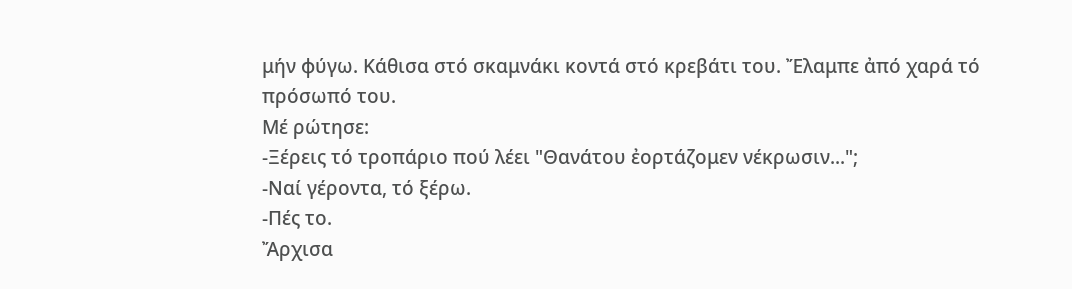μήν φύγω. Κάθισα στό σκαμνάκι κοντά στό κρεβάτι του. Ἔλαμπε ἀπό χαρά τό πρόσωπό του.
Μέ ρώτησε:
-Ξέρεις τό τροπάριο πού λέει "Θανάτου ἐορτάζομεν νέκρωσιν...";
-Ναί γέροντα, τό ξέρω.
-Πές το.
Ἄρχισα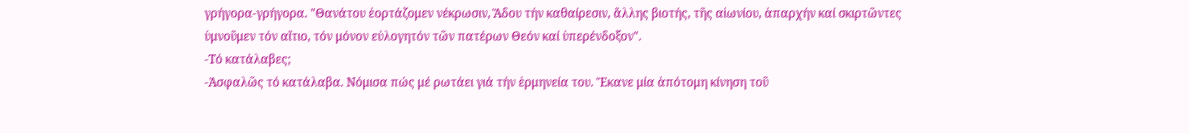γρήγορα-γρήγορα. "Θανάτου ἐορτάζομεν νέκρωσιν, Ἅδου τήν καθαίρεσιν, ἄλλης βιοτής, τῆς αἰωνίου, ἀπαρχήν καί σκιρτῶντες ὑμνοῦμεν τόν αἴτιο, τόν μόνον εὐλογητόν τῶν πατέρων Θεόν καί ὑπερένδοξον".
-Τό κατάλαβες;
-Ἀσφαλῶς τό κατάλαβα. Νόμισα πώς μέ ρωτάει γιά τήν ἑρμηνεία του. Ἔκανε μία ἀπότομη κίνηση τοῦ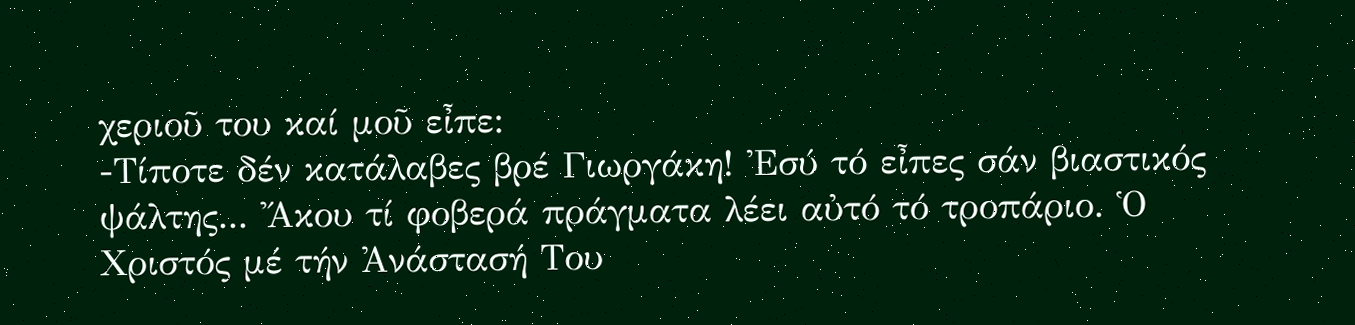χεριοῦ του καί μοῦ εἶπε:
-Τίποτε δέν κατάλαβες βρέ Γιωργάκη! Ἐσύ τό εἶπες σάν βιαστικός ψάλτης... Ἄκου τί φοβερά πράγματα λέει αὐτό τό τροπάριο. Ὁ Χριστός μέ τήν Ἀνάστασή Του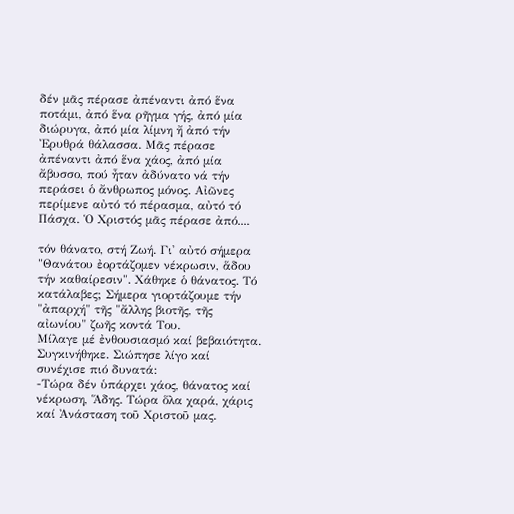δέν μᾶς πέρασε ἀπέναντι ἀπό ἕνα ποτάμι, ἀπό ἕνα ρῆγμα γής, ἀπό μία διώρυγα, ἀπό μία λίμνη ἤ ἀπό τήν Ἐρυθρά θάλασσα. Μᾶς πέρασε ἀπέναντι ἀπό ἕνα χάος, ἀπό μία ἄβυσσο, πού ἦταν ἀδύνατο νά τήν περάσει ὁ ἄνθρωπος μόνος. Αἰῶνες περίμενε αὐτό τό πέρασμα, αὐτό τό Πάσχα. Ὁ Χριστός μᾶς πέρασε ἀπό....

τόν θάνατο, στή Ζωή. Γι' αὐτό σήμερα "Θανάτου ἐορτάζομεν νέκρωσιν, ἅδου τήν καθαίρεσιν". Χάθηκε ὁ θάνατος. Τό κατάλαβες; Σήμερα γιορτάζουμε τήν "ἀπαρχή" τῆς "ἄλλης βιοτῆς, τῆς αἰωνίου" ζωῆς κοντά Του.
Μίλαγε μέ ἐνθουσιασμό καί βεβαιότητα. Συγκινήθηκε. Σιώπησε λίγο καί συνέχισε πιό δυνατά:
-Τώρα δέν ὑπάρχει χάος, θάνατος καί νέκρωση, Ἅδης. Τώρα ὅλα χαρά, χάρις καί Ἀνάσταση τοῦ Χριστοῦ μας.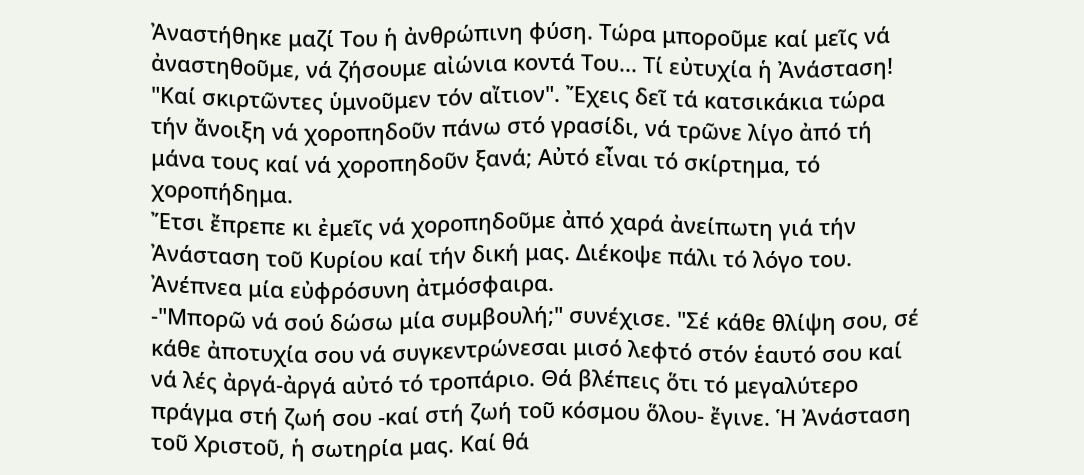Ἀναστήθηκε μαζί Του ἡ ἀνθρώπινη φύση. Τώρα μποροῦμε καί μεῖς νά ἀναστηθοῦμε, νά ζήσουμε αἰώνια κοντά Του... Τί εὐτυχία ἡ Ἀνάσταση! "Καί σκιρτῶντες ὑμνοῦμεν τόν αἴτιον". Ἔχεις δεῖ τά κατσικάκια τώρα τήν ἄνοιξη νά χοροπηδοῦν πάνω στό γρασίδι, νά τρῶνε λίγο ἀπό τή μάνα τους καί νά χοροπηδοῦν ξανά; Αὐτό εἶναι τό σκίρτημα, τό χοροπήδημα.
Ἔτσι ἔπρεπε κι ἐμεῖς νά χοροπηδοῦμε ἀπό χαρά ἀνείπωτη γιά τήν Ἀνάσταση τοῦ Κυρίου καί τήν δική μας. Διέκοψε πάλι τό λόγο του. Ἀνέπνεα μία εὐφρόσυνη ἀτμόσφαιρα.
-"Μπορῶ νά σού δώσω μία συμβουλή;" συνέχισε. "Σέ κάθε θλίψη σου, σέ κάθε ἀποτυχία σου νά συγκεντρώνεσαι μισό λεφτό στόν ἑαυτό σου καί νά λές ἀργά-ἀργά αὐτό τό τροπάριο. Θά βλέπεις ὅτι τό μεγαλύτερο πράγμα στή ζωή σου -καί στή ζωή τοῦ κόσμου ὅλου- ἔγινε. Ἡ Ἀνάσταση τοῦ Χριστοῦ, ἡ σωτηρία μας. Καί θά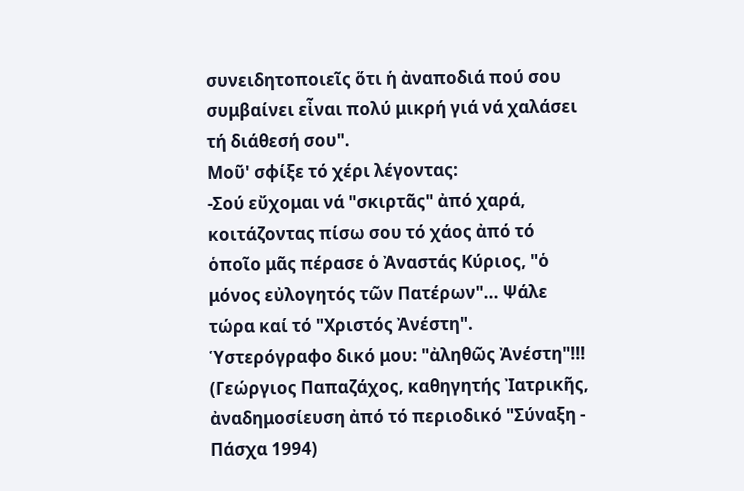συνειδητοποιεῖς ὅτι ἡ ἀναποδιά πού σου συμβαίνει εἶναι πολύ μικρή γιά νά χαλάσει τή διάθεσή σου".
Μοῦ' σφίξε τό χέρι λέγοντας:
-Σού εὔχομαι νά "σκιρτᾶς" ἀπό χαρά, κοιτάζοντας πίσω σου τό χάος ἀπό τό ὁποῖο μᾶς πέρασε ὁ Ἀναστάς Κύριος, "ὁ μόνος εὐλογητός τῶν Πατέρων"... Ψάλε τώρα καί τό "Χριστός Ἀνέστη".
Ὑστερόγραφο δικό μου: "ἀληθῶς Ἀνέστη"!!!
(Γεώργιος Παπαζάχος, καθηγητής Ἰατρικῆς, ἀναδημοσίευση ἀπό τό περιοδικό "Σύναξη - Πάσχα 1994)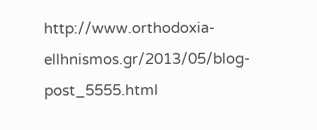http://www.orthodoxia-ellhnismos.gr/2013/05/blog-post_5555.html